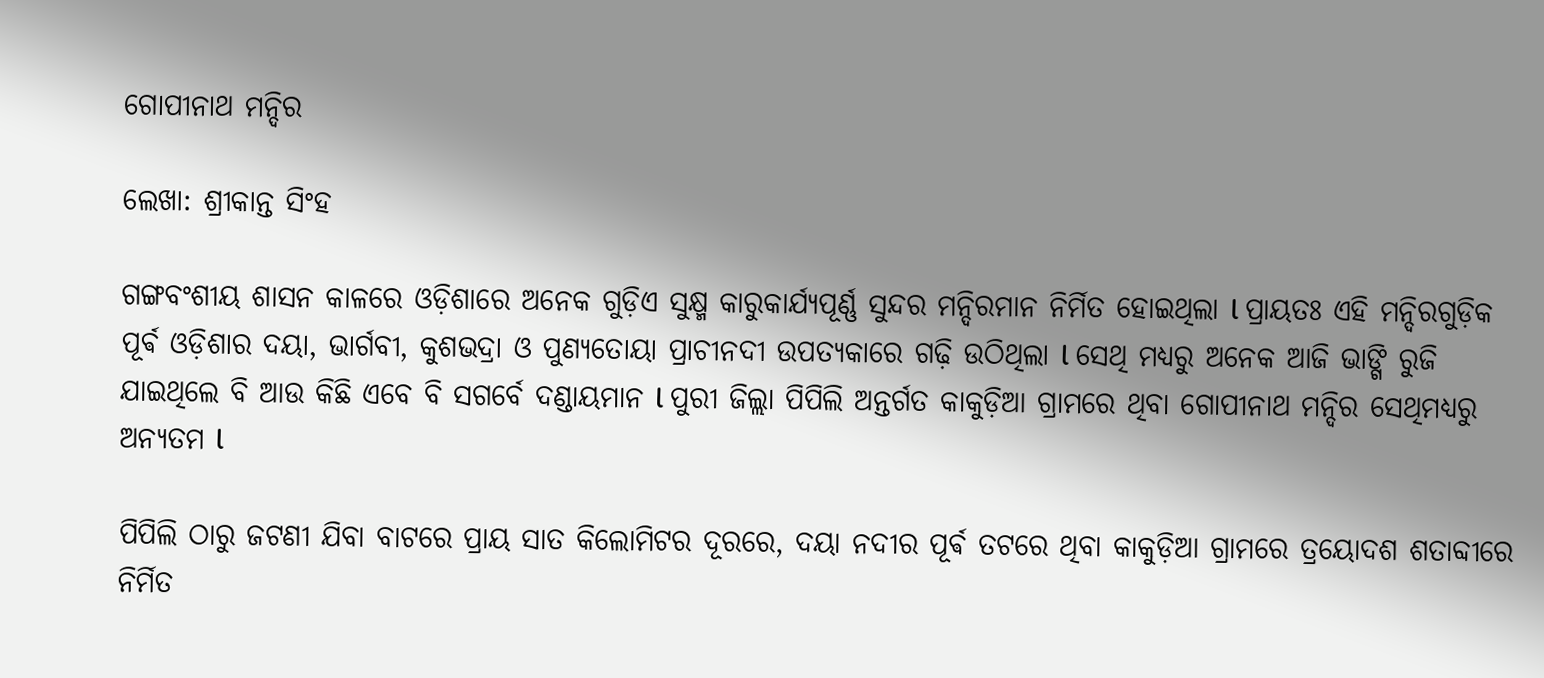ଗୋପୀନାଥ ମନ୍ଦିର

ଲେଖା: ଶ୍ରୀକାନ୍ତ ସିଂହ

ଗଙ୍ଗବଂଶୀୟ ଶାସନ କାଳରେ ଓଡ଼ିଶାରେ ଅନେକ ଗୁଡ଼ିଏ ସୁକ୍ଷ୍ମ କାରୁକାର୍ଯ୍ୟପୂର୍ଣ୍ଣ ସୁନ୍ଦର ମନ୍ଦିରମାନ ନିର୍ମିତ ହୋଇଥିଲା l ପ୍ରାୟତଃ ଏହି ମନ୍ଦିରଗୁଡ଼ିକ ପୂର୍ଵ ଓଡ଼ିଶାର ଦୟା, ଭାର୍ଗବୀ, କୁଶଭଦ୍ରା ଓ ପୁଣ୍ୟତୋୟା ପ୍ରାଚୀନଦୀ ଉପତ୍ୟକାରେ ଗଢ଼ି ଉଠିଥିଲା l ସେଥି ମଧ୍ୟରୁ ଅନେକ ଆଜି ଭାଙ୍ଗି ରୁଜି ଯାଇଥିଲେ ବି ଆଉ କିଛି ଏବେ ବି ସଗର୍ବେ ଦଣ୍ଡାୟମାନ l ପୁରୀ ଜିଲ୍ଲା ପିପିଲି ଅନ୍ତର୍ଗତ କାକୁଡ଼ିଆ ଗ୍ରାମରେ ଥିବା ଗୋପୀନାଥ ମନ୍ଦିର ସେଥିମଧ୍ୟରୁ ଅନ୍ୟତମ l

ପିପିଲି ଠାରୁ ଜଟଣୀ ଯିବା ବାଟରେ ପ୍ରାୟ ସାତ କିଲୋମିଟର ଦୂରରେ, ଦୟା ନଦୀର ପୂର୍ଵ ତଟରେ ଥିବା କାକୁଡ଼ିଆ ଗ୍ରାମରେ ତ୍ରୟୋଦଶ ଶତାବ୍ଦୀରେ ନିର୍ମିତ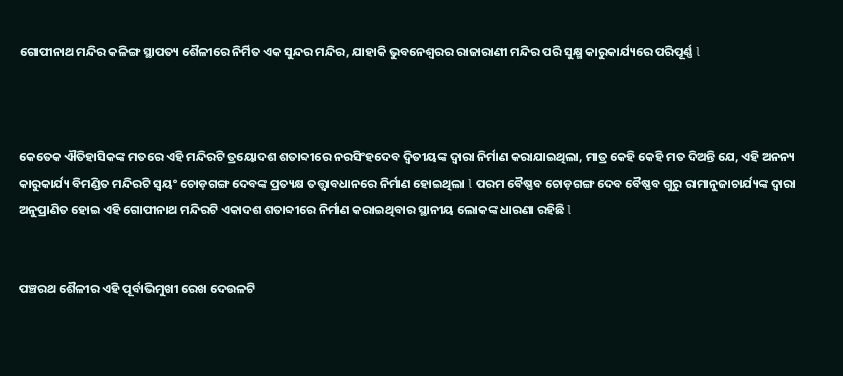ଗୋପୀନାଥ ମନ୍ଦିର କଳିଙ୍ଗ ସ୍ଥାପତ୍ୟ ଶୈଳୀରେ ନିର୍ମିତ ଏକ ସୁନ୍ଦର ମନ୍ଦିର, ଯାହାକି ଭୁବନେଶ୍ୱରର ରାଜାରାଣୀ ମନ୍ଦିର ପରି ସୁକ୍ଷ୍ମ କାରୁକାର୍ଯ୍ୟରେ ପରିପୂର୍ଣ୍ଣ l



କେତେକ ଐତିହାସିକଙ୍କ ମତରେ ଏହି ମନ୍ଦିରଟି ତ୍ରୟୋଦଶ ଶତାବ୍ଦୀରେ ନରସିଂହଦେବ ଦ୍ଵିତୀୟଙ୍କ ଦ୍ୱାରା ନିର୍ମାଣ କରାଯାଇଥିଲା, ମାତ୍ର କେହି କେହି ମତ ଦିଅନ୍ତି ଯେ, ଏହି ଅନନ୍ୟ କାରୁକାର୍ଯ୍ୟ ବିମଣ୍ଡିତ ମନ୍ଦିରଟି ସ୍ୱୟଂ ଚୋଡ଼ଗଙ୍ଗ ଦେବଙ୍କ ପ୍ରତ୍ୟକ୍ଷ ତତ୍ତ୍ୱାବଧାନରେ ନିର୍ମାଣ ହୋଇଥିଲା l ପରମ ବୈଷ୍ଣବ ଚୋଡ଼ଗଙ୍ଗ ଦେବ ବୈଷ୍ଣବ ଗୁରୁ ରାମାନୁଜାଚାର୍ଯ୍ୟଙ୍କ ଦ୍ୱାରା ଅନୁପ୍ରାଣିତ ହୋଇ ଏହି ଗୋପୀନାଥ ମନ୍ଦିରଟି ଏକାଦଶ ଶତାବ୍ଦୀରେ ନିର୍ମାଣ କରାଇଥିବାର ସ୍ଥାନୀୟ ଲୋକଙ୍କ ଧାରଣା ରହିଛି l


ପଞ୍ଚରଥ ଶୈଳୀର ଏହି ପୂର୍ବାଭିମୁଖୀ ରେଖ ଦେଉଳଟି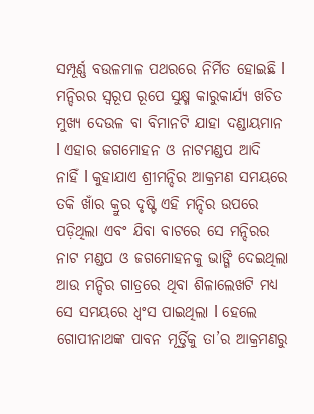ସମ୍ପୂର୍ଣ୍ଣ ବଉଳମାଳ ପଥରରେ ନିର୍ମିତ ହୋଇଛି l ମନ୍ଦିରର ସ୍ୱରୂପ ରୂପେ ସୁକ୍ଷ୍ମ କାରୁକାର୍ଯ୍ୟ ଖଚିତ ମୁଖ୍ୟ ଦେଉଳ ବା ବିମାନଟି ଯାହା ଦଣ୍ଡାୟମାନ l ଏହାର ଜଗମୋହନ ଓ ନାଟମଣ୍ଡପ ଆଦି ନାହିଁ l କୁହାଯାଏ ଶ୍ରୀମନ୍ଦିର ଆକ୍ରମଣ ସମୟରେ ତକି ଖାଁର କ୍ରୁର ଦୃଷ୍ଟି ଏହି ମନ୍ଦିର ଉପରେ ପଡ଼ିଥିଲା ଏବଂ ଯିବା ବାଟରେ ସେ ମନ୍ଦିରର ନାଟ ମଣ୍ଡପ ଓ ଜଗମୋହନକୁ ଭାଙ୍ଗି ଦେଇଥିଲା ଆଉ ମନ୍ଦିର ଗାତ୍ରରେ ଥିବା ଶିଳାଲେଖଟି ମଧ୍ୟ ସେ ସମୟରେ ଧ୍ବଂସ ପାଇଥିଲା l ହେଲେ ଗୋପୀନାଥଙ୍କ ପାବନ ମୂର୍ତ୍ତିକୁ ତା’ର ଆକ୍ରମଣରୁ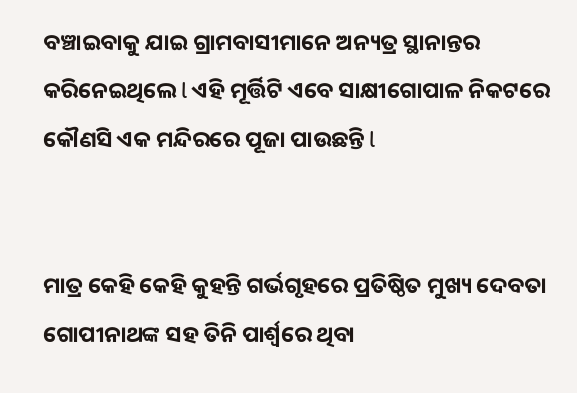ବଞ୍ଚାଇବାକୁ ଯାଇ ଗ୍ରାମବାସୀମାନେ ଅନ୍ୟତ୍ର ସ୍ଥାନାନ୍ତର କରିନେଇଥିଲେ l ଏହି ମୂର୍ତ୍ତିଟି ଏବେ ସାକ୍ଷୀଗୋପାଳ ନିକଟରେ କୌଣସି ଏକ ମନ୍ଦିରରେ ପୂଜା ପାଉଛନ୍ତି l


ମାତ୍ର କେହି କେହି କୁହନ୍ତି ଗର୍ଭଗୃହରେ ପ୍ରତିଷ୍ଠିତ ମୁଖ୍ୟ ଦେବତା ଗୋପୀନାଥଙ୍କ ସହ ତିନି ପାର୍ଶ୍ୱରେ ଥିବା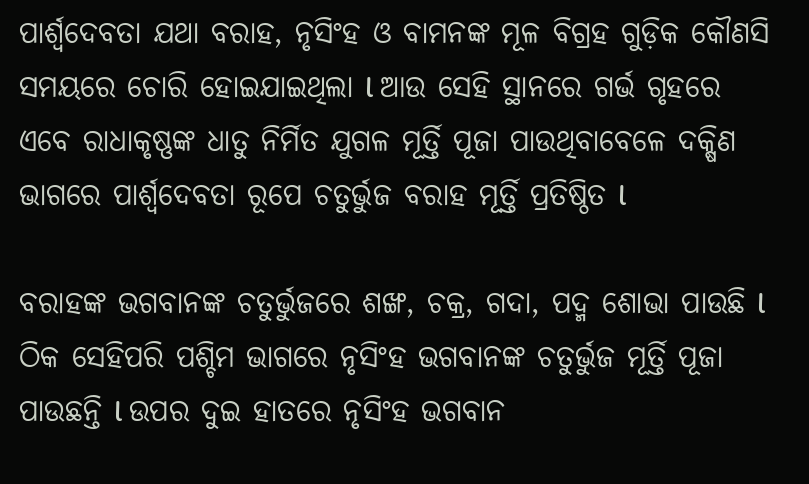ପାର୍ଶ୍ଵଦେବତା ଯଥା ବରାହ, ନୃସିଂହ ଓ ବାମନଙ୍କ ମୂଳ ବିଗ୍ରହ ଗୁଡ଼ିକ କୌଣସି ସମୟରେ ଚୋରି ହୋଇଯାଇଥିଲା l ଆଉ ସେହି ସ୍ଥାନରେ ଗର୍ଭ ଗୃହରେ ଏବେ ରାଧାକୃଷ୍ଣଙ୍କ ଧାତୁ ନିର୍ମିତ ଯୁଗଳ ମୂର୍ତ୍ତି ପୂଜା ପାଉଥିବାବେଳେ ଦକ୍ଷିଣ ଭାଗରେ ପାର୍ଶ୍ଵଦେବତା ରୂପେ ଚତୁର୍ଭୁଜ ବରାହ ମୂର୍ତ୍ତି ପ୍ରତିଷ୍ଠିତ l

ବରାହଙ୍କ ଭଗବାନଙ୍କ ଚତୁର୍ଭୁଜରେ ଶଙ୍ଖ, ଚକ୍ର, ଗଦା, ପଦ୍ମ ଶୋଭା ପାଉଛି l ଠିକ ସେହିପରି ପଶ୍ଚିମ ଭାଗରେ ନୃସିଂହ ଭଗବାନଙ୍କ ଚତୁର୍ଭୁଜ ମୂର୍ତ୍ତି ପୂଜା ପାଉଛନ୍ତି l ଉପର ଦୁଇ ହାତରେ ନୃସିଂହ ଭଗବାନ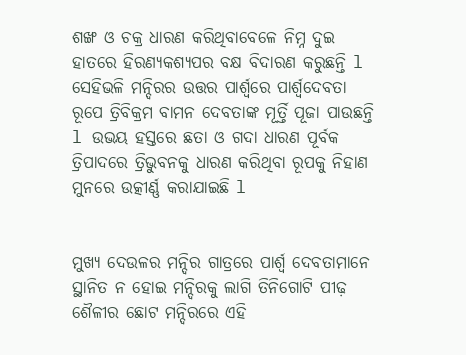ଶଙ୍ଖ ଓ ଚକ୍ର ଧାରଣ କରିଥିବାବେଳେ ନିମ୍ନ ଦୁଇ ହାତରେ ହିରଣ୍ୟକଶ୍ୟପର ବକ୍ଷ ବିଦାରଣ କରୁଛନ୍ତି l ସେହିଭଳି ମନ୍ଦିରର ଉତ୍ତର ପାର୍ଶ୍ୱରେ ପାର୍ଶ୍ଵଦେବତା ରୂପେ ତ୍ରିବିକ୍ରମ ବାମନ ଦେବତାଙ୍କ ମୂର୍ତ୍ତି ପୂଜା ପାଉଛନ୍ତି l ଉଭୟ ହସ୍ତରେ ଛତା ଓ ଗଦା ଧାରଣ ପୂର୍ବକ ତ୍ରିପାଦରେ ତ୍ରିଭୁବନକୁ ଧାରଣ କରିଥିବା ରୂପକୁ ନିହାଣ ମୁନରେ ଉତ୍କୀର୍ଣ୍ଣ କରାଯାଇଛି l


ମୁଖ୍ୟ ଦେଉଳର ମନ୍ଦିର ଗାତ୍ରରେ ପାର୍ଶ୍ଵ ଦେବତାମାନେ ସ୍ଥାନିତ ନ ହୋଇ ମନ୍ଦିରକୁ ଲାଗି ତିନିଗୋଟି ପୀଢ଼ ଶୈଳୀର ଛୋଟ ମନ୍ଦିରରେ ଏହି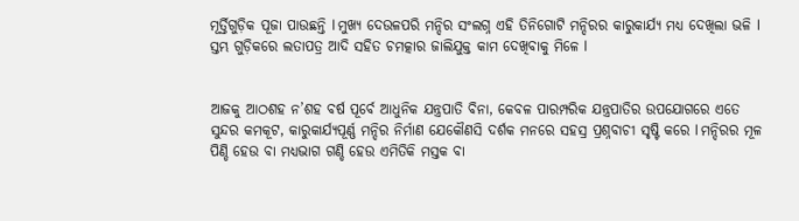ମୂର୍ତ୍ତିଗୁଡ଼ିକ ପୂଜା ପାଉଛନ୍ତି l ମୁଖ୍ୟ ଦେଉଳପରି ମନ୍ଦିର ସଂଲଗ୍ନ ଏହି ତିନିଗୋଟି ମନ୍ଦିରର କାରୁକାର୍ଯ୍ୟ ମଧ୍ୟ ଦେଖିଲା ଭଳି l ସ୍ତମ୍ଭ ଗୁଡ଼ିକରେ ଲତାପତ୍ର ଆଦି ସହିତ ଚମତ୍କାର ଜାଲିଯୁକ୍ତ କାମ ଦେଖିବାକୁ ମିଳେ l


ଆଜକୁ ଆଠଶହ ନ’ଶହ ବର୍ଷ ପୂର୍ବେ ଆଧୁନିକ ଯନ୍ତ୍ରପାତି ବିନା, କେବଳ ପାରମ୍ପରିକ ଯନ୍ତ୍ରପାତିର ଉପଯୋଗରେ ଏତେ ସୁନ୍ଦର କମକୂଟ, କାରୁକାର୍ଯ୍ୟପୂର୍ଣ୍ଣ ମନ୍ଦିର ନିର୍ମାଣ ଯେକୌଣସି ଦର୍ଶକ ମନରେ ସହସ୍ର ପ୍ରଶ୍ନବାଚୀ ସୃଷ୍ଟି କରେ l ମନ୍ଦିରର ମୂଳ ପିଣ୍ଡି ହେଉ ବା ମଧ୍ୟଭାଗ ଗଣ୍ଡି ହେଉ ଏମିତିକି ମସ୍ତକ ବା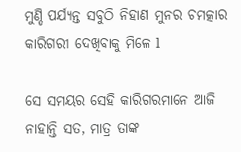ମୁଣ୍ଡି ପର୍ଯ୍ୟନ୍ତ ସବୁଠି ନିହାଣ ମୁନର ଚମତ୍କାର କାରିଗରୀ ଦେଖିବାକୁ ମିଳେ l

ସେ ସମୟର ସେହି କାରିଗରମାନେ ଆଜି ନାହାନ୍ତି ସତ, ମାତ୍ର ତାଙ୍କ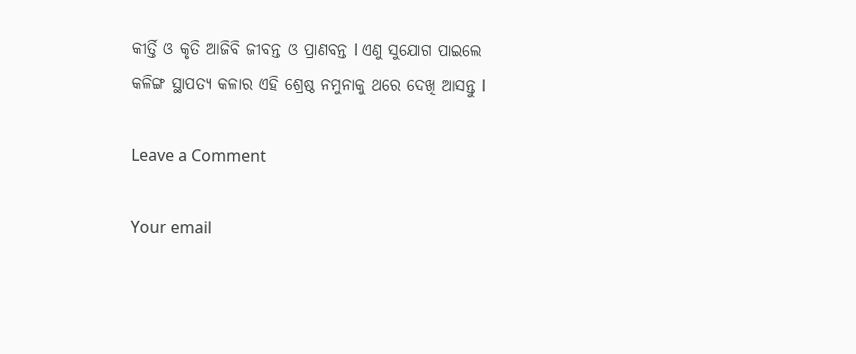କୀର୍ତ୍ତି ଓ କୃତି ଆଜିବି ଜୀବନ୍ତ ଓ ପ୍ରାଣବନ୍ତ l ଏଣୁ ସୁଯୋଗ ପାଇଲେ କଳିଙ୍ଗ ସ୍ଥାପତ୍ୟ କଳାର ଏହି ଶ୍ରେଷ୍ଠ ନମୁନାକୁ ଥରେ ଦେଖି ଆସନ୍ତୁ l

Leave a Comment

Your email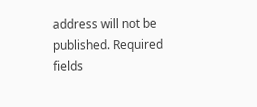address will not be published. Required fields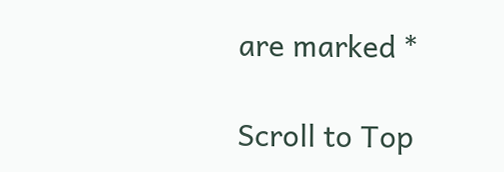are marked *

Scroll to Top